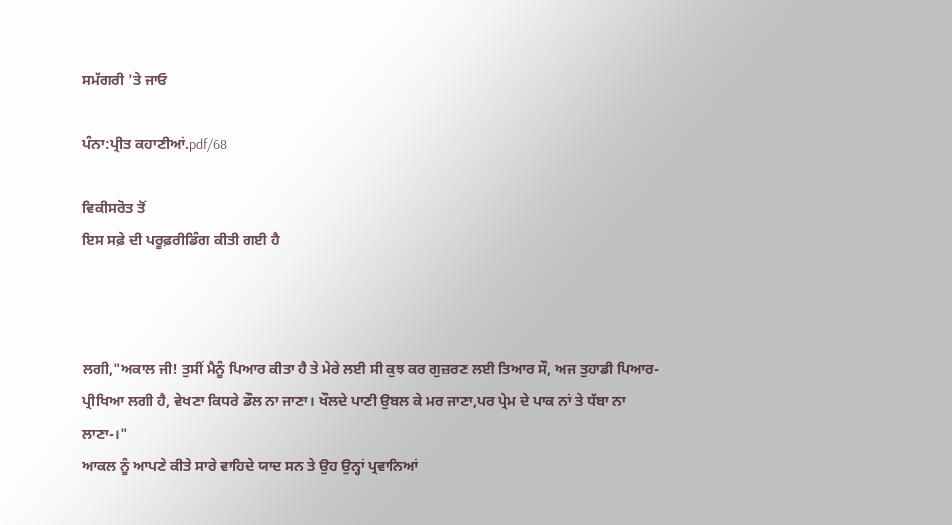ਸਮੱਗਰੀ 'ਤੇ ਜਾਓ

ਪੰਨਾ:ਪ੍ਰੀਤ ਕਹਾਣੀਆਂ.pdf/68

ਵਿਕੀਸਰੋਤ ਤੋਂ
ਇਸ ਸਫ਼ੇ ਦੀ ਪਰੂਫ਼ਰੀਡਿੰਗ ਕੀਤੀ ਗਈ ਹੈ



ਲਗੀ,"ਅਕਾਲ ਜੀ! ਤੁਸੀਂ ਮੈਨੂੰ ਪਿਆਰ ਕੀਤਾ ਹੈ ਤੇ ਮੇਰੇ ਲਈ ਸੀ ਕੁਝ ਕਰ ਗੁਜ਼ਰਣ ਲਈ ਤਿਆਰ ਸੌ, ਅਜ ਤੁਹਾਡੀ ਪਿਆਰ-ਪ੍ਰੀਖਿਆ ਲਗੀ ਹੈ, ਵੇਖਣਾ ਕਿਧਰੇ ਡੌਲ ਨਾ ਜਾਣਾ। ਖੌਲਦੇ ਪਾਣੀ ਉਬਲ ਕੇ ਮਰ ਜਾਣਾ,ਪਰ ਪ੍ਰੇਮ ਦੇ ਪਾਕ ਨਾਂ ਤੇ ਧੱਬਾ ਨਾ ਲਾਣਾ-।"
ਆਕਲ ਨੂੰ ਆਪਣੇ ਕੀਤੇ ਸਾਰੇ ਵਾਹਿਦੇ ਯਾਦ ਸਨ ਤੇ ਉਹ ਉਨ੍ਹਾਂ ਪ੍ਰਵਾਨਿਆਂ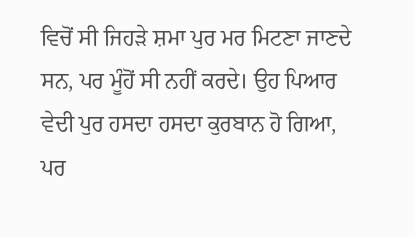ਵਿਚੋਂ ਸੀ ਜਿਹੜੇ ਸ਼ਮਾ ਪੁਰ ਮਰ ਮਿਟਣਾ ਜਾਣਦੇ ਸਨ, ਪਰ ਮੂੰਹੋਂ ਸੀ ਨਹੀਂ ਕਰਦੇ। ਉਹ ਪਿਆਰ ਵੇਦੀ ਪੁਰ ਹਸਦਾ ਹਸਦਾ ਕੁਰਬਾਨ ਹੋ ਗਿਆ, ਪਰ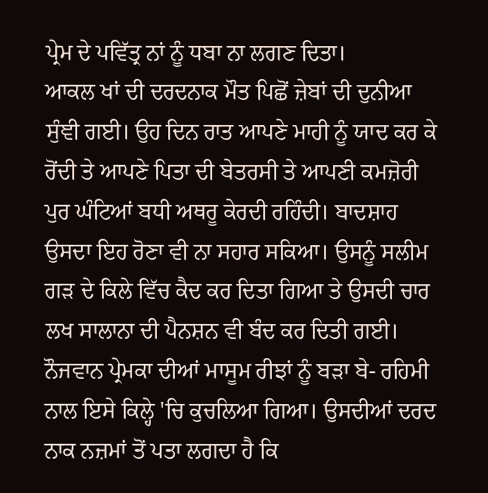ਪ੍ਰੇਮ ਦੇ ਪਵਿੱਤ੍ਰ ਨਾਂ ਨੂੰ ਧਬਾ ਨਾ ਲਗਣ ਦਿਤਾ।
ਆਕਲ ਖਾਂ ਦੀ ਦਰਦਨਾਕ ਮੌਤ ਪਿਛੋਂ ਜ਼ੇਬਾਂ ਦੀ ਦੁਨੀਆ ਸੁੰਞੀ ਗਈ। ਉਹ ਦਿਨ ਰਾਤ ਆਪਣੇ ਮਾਹੀ ਨੂੰ ਯਾਦ ਕਰ ਕੇ ਰੋਂਦੀ ਤੇ ਆਪਣੇ ਪਿਤਾ ਦੀ ਬੇਤਰਸੀ ਤੇ ਆਪਣੀ ਕਮਜ਼ੋਰੀ ਪੁਰ ਘੰਟਿਆਂ ਬਧੀ ਅਥਰੂ ਕੇਰਦੀ ਰਹਿੰਦੀ। ਬਾਦਸ਼ਾਹ ਉਸਦਾ ਇਹ ਰੋਣਾ ਵੀ ਨਾ ਸਹਾਰ ਸਕਿਆ। ਉਸਨੂੰ ਸਲੀਮ ਗੜ ਦੇ ਕਿਲੇ ਵਿੱਚ ਕੈਦ ਕਰ ਦਿਤਾ ਗਿਆ ਤੇ ਉਸਦੀ ਚਾਰ ਲਖ ਸਾਲਾਨਾ ਦੀ ਪੈਨਸ਼ਨ ਵੀ ਬੰਦ ਕਰ ਦਿਤੀ ਗਈ। ਨੌਜਵਾਨ ਪ੍ਰੇਮਕਾ ਦੀਆਂ ਮਾਸੂਮ ਰੀਝਾਂ ਨੂੰ ਬੜਾ ਬੇ- ਰਹਿਮੀ ਨਾਲ ਇਸੇ ਕਿਲ੍ਹੇ 'ਚਿ ਕੁਚਲਿਆ ਗਿਆ। ਉਸਦੀਆਂ ਦਰਦ ਨਾਕ ਨਜ਼ਮਾਂ ਤੋਂ ਪਤਾ ਲਗਦਾ ਹੈ ਕਿ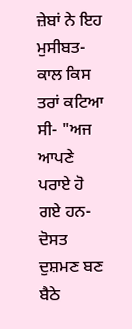ਜ਼ੇਬਾਂ ਨੇ ਇਹ ਮੁਸੀਬਤ-ਕਾਲ ਕਿਸ ਤਰਾਂ ਕਟਿਆ ਸੀ- "ਅਜ ਆਪਣੇ ਪਰਾਏ ਹੋ ਗਏ ਹਨ-ਦੋਸਤ ਦੁਸ਼ਮਣ ਬਣ ਬੈਠੇ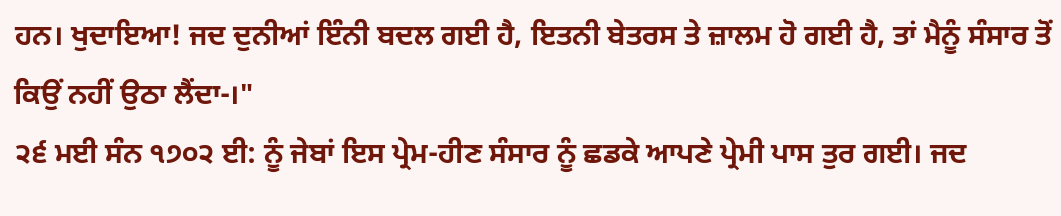ਹਨ। ਖੁਦਾਇਆ! ਜਦ ਦੁਨੀਆਂ ਇੰਨੀ ਬਦਲ ਗਈ ਹੈ, ਇਤਨੀ ਬੇਤਰਸ ਤੇ ਜ਼ਾਲਮ ਹੋ ਗਈ ਹੈ, ਤਾਂ ਮੈਨੂੰ ਸੰਸਾਰ ਤੋਂ ਕਿਉਂ ਨਹੀਂ ਉਠਾ ਲੈਂਦਾ-।"
੨੬ ਮਈ ਸੰਨ ੧੭੦੨ ਈ: ਨੂੰ ਜੇਬਾਂ ਇਸ ਪ੍ਰੇਮ-ਹੀਣ ਸੰਸਾਰ ਨੂੰ ਛਡਕੇ ਆਪਣੇ ਪ੍ਰੇਮੀ ਪਾਸ ਤੁਰ ਗਈ। ਜਦ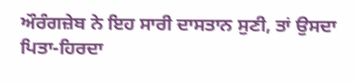ਔਰੰਗਜ਼ੇਬ ਨੇ ਇਹ ਸਾਰੀ ਦਾਸਤਾਨ ਸੁਣੀ, ਤਾਂ ਉਸਦਾ ਪਿਤਾ-ਹਿਰਦਾ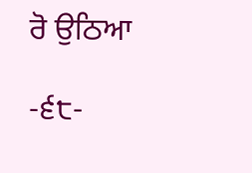ਰੋ ਉਠਿਆ

-੬੮-